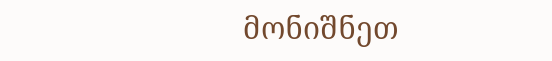მონიშნეთ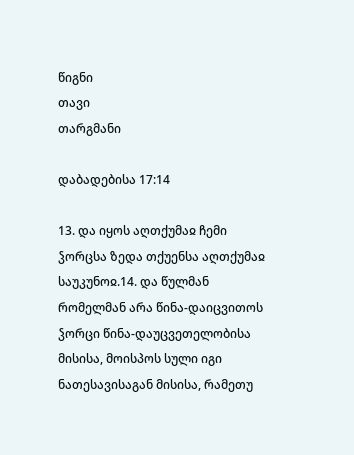წიგნი
თავი
თარგმანი

დაბადებისა 17:14

13. და იყოს აღთქუმაჲ ჩემი ჴორცსა ზედა თქუენსა აღთქუმაჲ საუკუნოჲ.14. და წულმან რომელმან არა წინა-დაიცვითოს ჴორცი წინა-დაუცვეთელობისა მისისა, მოისპოს სული იგი ნათესავისაგან მისისა, რამეთუ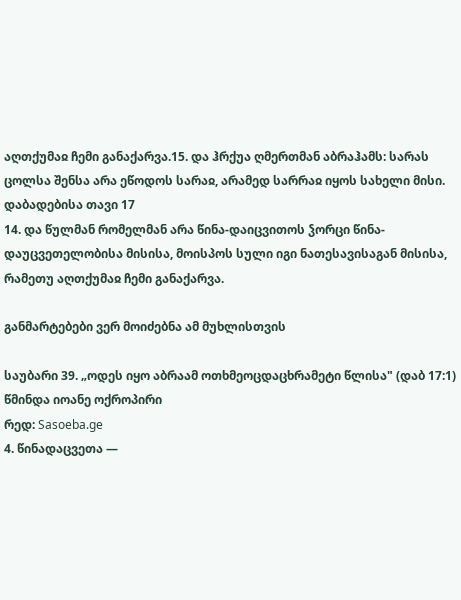აღთქუმაჲ ჩემი განაქარვა.15. და ჰრქუა ღმერთმან აბრაჰამს: სარას ცოლსა შენსა არა ეწოდოს სარაჲ, არამედ სარრაჲ იყოს სახელი მისი.
დაბადებისა თავი 17
14. და წულმან რომელმან არა წინა-დაიცვითოს ჴორცი წინა-დაუცვეთელობისა მისისა, მოისპოს სული იგი ნათესავისაგან მისისა, რამეთუ აღთქუმაჲ ჩემი განაქარვა.

განმარტებები ვერ მოიძებნა ამ მუხლისთვის

საუბარი 39. „ოდეს იყო აბრაამ ოთხმეოცდაცხრამეტი წლისა" (დაბ 17:1)
წმინდა იოანე ოქროპირი
რედ: Sasoeba.ge
4. წინადაცვეთა —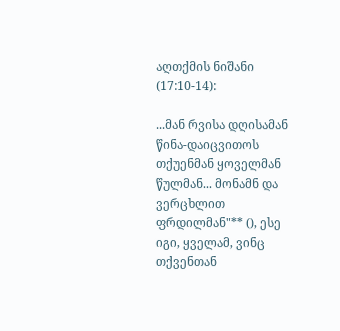აღთქმის ნიშანი (17:10-14):

...მან რვისა დღისამან წინა-დაიცვითოს თქუენმან ყოველმან წულმან... მონამნ და ვერცხლით ფრდილმან"** (), ესე იგი, ყველამ, ვინც თქვენთან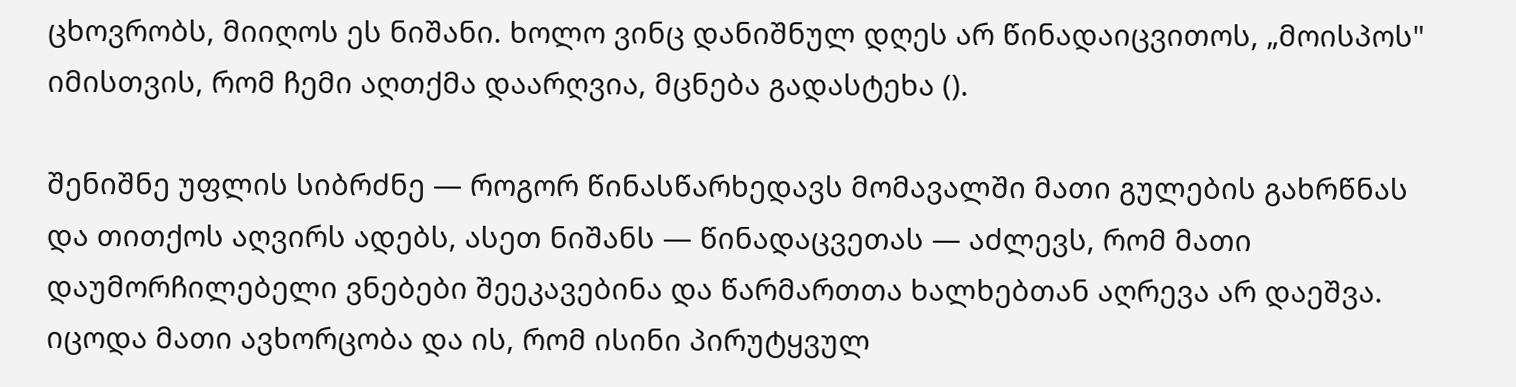ცხოვრობს, მიიღოს ეს ნიშანი. ხოლო ვინც დანიშნულ დღეს არ წინადაიცვითოს, „მოისპოს" იმისთვის, რომ ჩემი აღთქმა დაარღვია, მცნება გადასტეხა ().

შენიშნე უფლის სიბრძნე — როგორ წინასწარხედავს მომავალში მათი გულების გახრწნას და თითქოს აღვირს ადებს, ასეთ ნიშანს — წინადაცვეთას — აძლევს, რომ მათი დაუმორჩილებელი ვნებები შეეკავებინა და წარმართთა ხალხებთან აღრევა არ დაეშვა. იცოდა მათი ავხორცობა და ის, რომ ისინი პირუტყვულ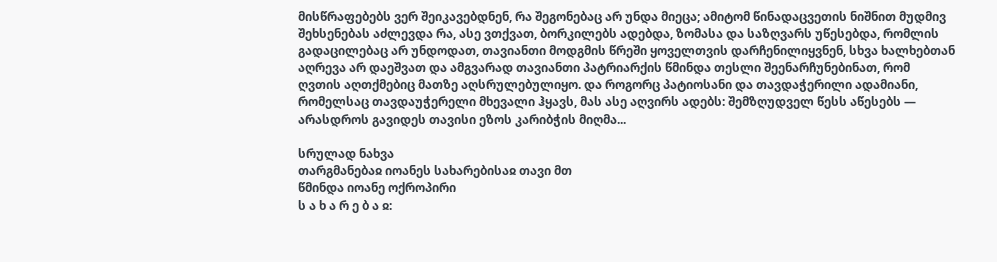მისწრაფებებს ვერ შეიკავებდნენ, რა შეგონებაც არ უნდა მიეცა; ამიტომ წინადაცვეთის ნიშნით მუდმივ შეხსენებას აძლევდა რა, ასე ვთქვათ, ბორკილებს ადებდა, ზომასა და საზღვარს უწესებდა, რომლის გადაცილებაც არ უნდოდათ, თავიანთი მოდგმის წრეში ყოველთვის დარჩენილიყვნენ, სხვა ხალხებთან აღრევა არ დაეშვათ და ამგვარად თავიანთი პატრიარქის წმინდა თესლი შეენარჩუნებინათ, რომ ღვთის აღთქმებიც მათზე აღსრულებულიყო. და როგორც პატიოსანი და თავდაჭერილი ადამიანი, რომელსაც თავდაუჭერელი მხევალი ჰყავს, მას ასე აღვირს ადებს: შემზღუდველ წესს აწესებს — არასდროს გავიდეს თავისი ეზოს კარიბჭის მიღმა...

სრულად ნახვა
თარგმანებაჲ იოანეს სახარებისაჲ თავი მთ
წმინდა იოანე ოქროპირი
ს ა ხ ა რ ე ბ ა ჲ: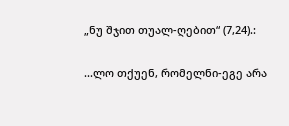„ნუ შჯით თუალ-ღებით“ (7,24).:

...ლო თქუენ, რომელნი-ეგე არა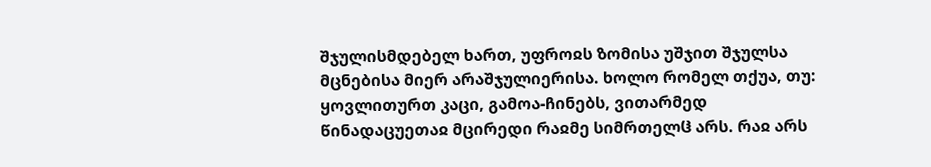შჯულისმდებელ ხართ, უფროჲს ზომისა უშჯით შჯულსა მცნებისა მიერ არაშჯულიერისა. ხოლო რომელ თქუა, თუ: ყოვლითურთ კაცი, გამოა-ჩინებს, ვითარმედ წინადაცუეთაჲ მცირედი რაჲმე სიმრთელჱ არს. რაჲ არს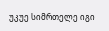უკუე სიმრთელე იგი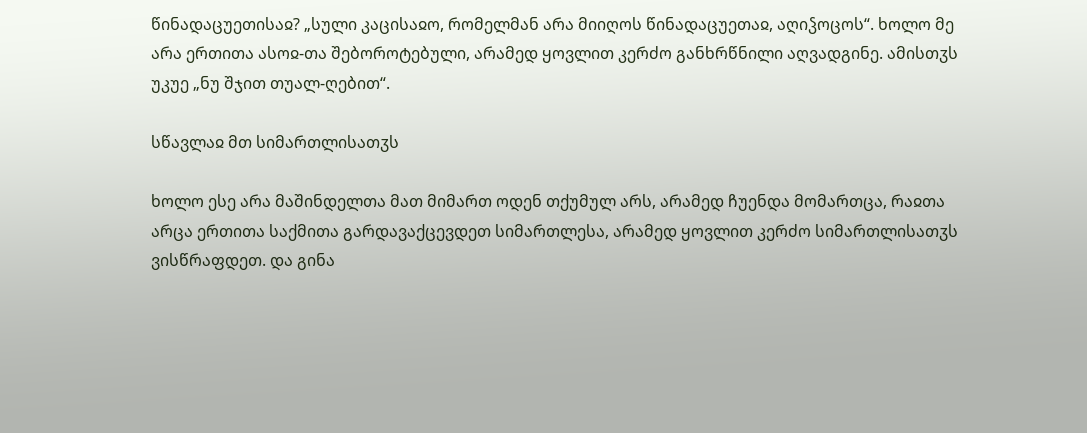წინადაცუეთისაჲ? „სული კაცისაჲო, რომელმან არა მიიღოს წინადაცუეთაჲ, აღიჴოცოს“. ხოლო მე არა ერთითა ასოჲ-თა შებოროტებული, არამედ ყოვლით კერძო განხრწნილი აღვადგინე. ამისთჳს უკუე „ნუ შჯით თუალ-ღებით“.

სწავლაჲ მთ სიმართლისათჳს

ხოლო ესე არა მაშინდელთა მათ მიმართ ოდენ თქუმულ არს, არამედ ჩუენდა მომართცა, რაჲთა არცა ერთითა საქმითა გარდავაქცევდეთ სიმართლესა, არამედ ყოვლით კერძო სიმართლისათჳს ვისწრაფდეთ. და გინა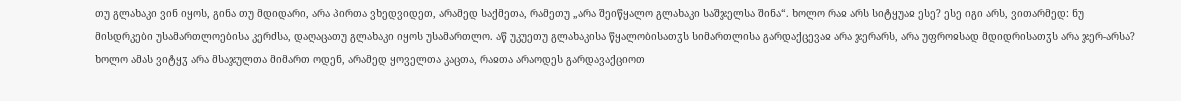თუ გლახაკი ვინ იყოს, გინა თუ მდიდარი, არა პირთა ვხედვიდეთ, არამედ საქმეთა, რამეთუ „არა შეიწყალო გლახაკი საშჯელსა შინა“. ხოლო რაჲ არს სიტყუაჲ ესე? ესე იგი არს, ვითარმედ: ნუ მისდრკები უსამართლოებისა კერძსა, დაღაცათუ გლახაკი იყოს უსამართლო. აწ უკუეთუ გლახაკისა წყალობისათჳს სიმართლისა გარდაქცევაჲ არა ჯერარს, არა უფროჲსად მდიდრისათჳს არა ჯერ-არსა? ხოლო ამას ვიტყჳ არა მსაჯულთა მიმართ ოდენ, არამედ ყოველთა კაცთა, რაჲთა არაოდეს გარდავაქციოთ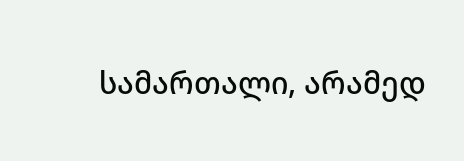სამართალი, არამედ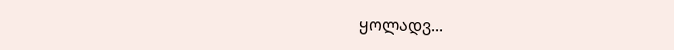ყოლადვ...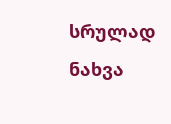სრულად ნახვა